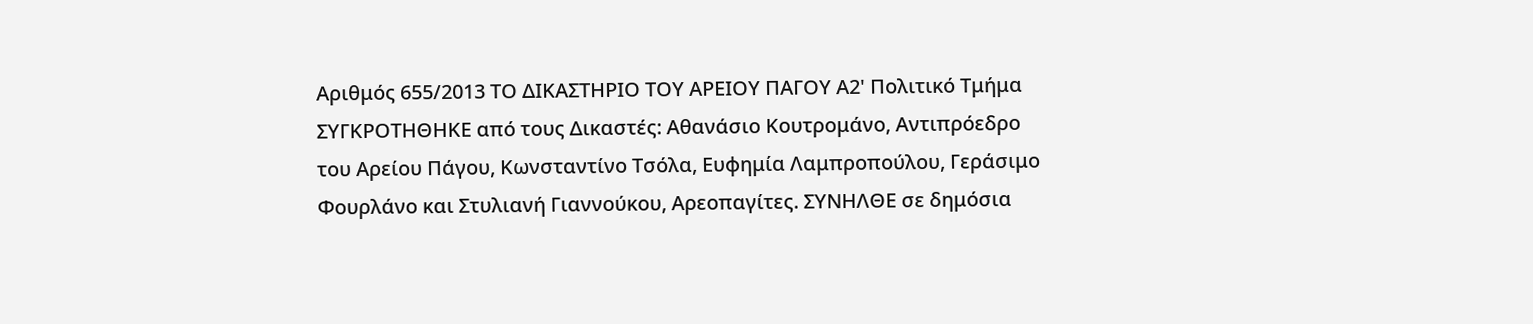Αριθμός 655/2013 ΤΟ ΔΙΚΑΣΤΗΡΙΟ ΤΟΥ ΑΡΕΙΟΥ ΠΑΓΟΥ Α2' Πολιτικό Τμήμα ΣΥΓΚΡΟΤΗΘΗΚΕ από τους Δικαστές: Αθανάσιο Κουτρομάνο, Αντιπρόεδρο του Αρείου Πάγου, Κωνσταντίνο Τσόλα, Ευφημία Λαμπροπούλου, Γεράσιμο Φουρλάνο και Στυλιανή Γιαννούκου, Αρεοπαγίτες. ΣΥΝΗΛΘΕ σε δημόσια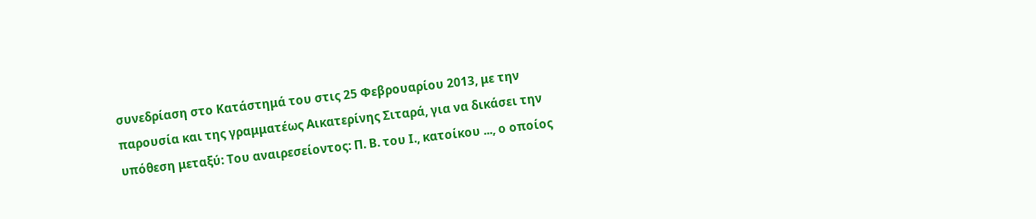συνεδρίαση στο Κατάστημά του στις 25 Φεβρουαρίου 2013, με την παρουσία και της γραμματέως Αικατερίνης Σιταρά, για να δικάσει την υπόθεση μεταξύ: Του αναιρεσείοντος: Π. Β. του Ι., κατοίκου ..., ο οποίος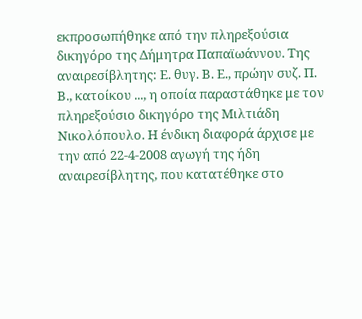εκπροσωπήθηκε από την πληρεξούσια δικηγόρο της Δήμητρα Παπαϊωάννου. Της αναιρεσίβλητης: Ε. θυγ. Β. Ε., πρώην συζ. Π. Β., κατοίκου ..., η οποία παραστάθηκε με τον πληρεξούσιο δικηγόρο της Μιλτιάδη Νικολόπουλο. Η ένδικη διαφορά άρχισε με την από 22-4-2008 αγωγή της ήδη αναιρεσίβλητης, που κατατέθηκε στο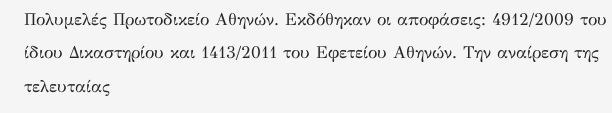Πολυμελές Πρωτοδικείο Αθηνών. Εκδόθηκαν οι αποφάσεις: 4912/2009 του ίδιου Δικαστηρίου και 1413/2011 του Εφετείου Αθηνών. Την αναίρεση της τελευταίας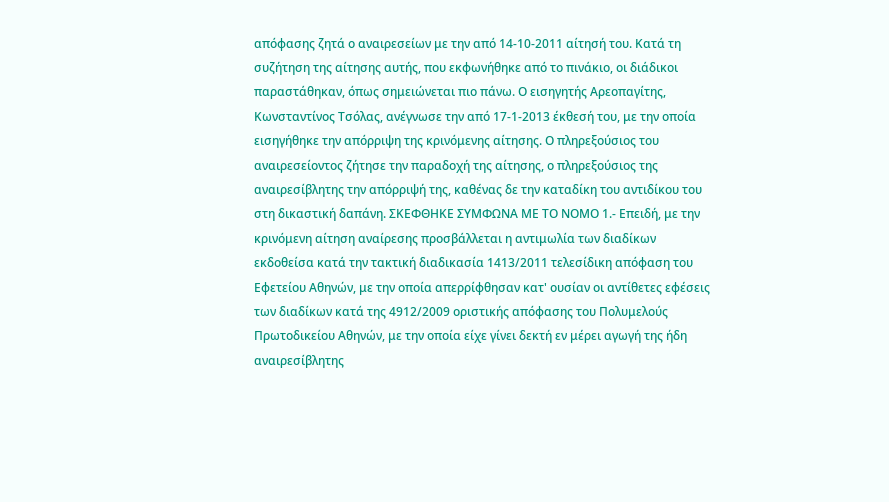απόφασης ζητά ο αναιρεσείων με την από 14-10-2011 αίτησή του. Κατά τη συζήτηση της αίτησης αυτής, που εκφωνήθηκε από το πινάκιο, οι διάδικοι παραστάθηκαν, όπως σημειώνεται πιο πάνω. Ο εισηγητής Αρεοπαγίτης, Κωνσταντίνος Τσόλας, ανέγνωσε την από 17-1-2013 έκθεσή του, με την οποία εισηγήθηκε την απόρριψη της κρινόμενης αίτησης. Ο πληρεξούσιος του αναιρεσείοντος ζήτησε την παραδοχή της αίτησης, ο πληρεξούσιος της αναιρεσίβλητης την απόρριψή της, καθένας δε την καταδίκη του αντιδίκου του στη δικαστική δαπάνη. ΣΚΕΦΘΗΚΕ ΣΥΜΦΩΝΑ ΜΕ ΤΟ ΝΟΜΟ 1.- Επειδή, με την κρινόμενη αίτηση αναίρεσης προσβάλλεται η αντιμωλία των διαδίκων εκδοθείσα κατά την τακτική διαδικασία 1413/2011 τελεσίδικη απόφαση του Εφετείου Αθηνών, με την οποία απερρίφθησαν κατ' ουσίαν οι αντίθετες εφέσεις των διαδίκων κατά της 4912/2009 οριστικής απόφασης του Πολυμελούς Πρωτοδικείου Αθηνών, με την οποία είχε γίνει δεκτή εν μέρει αγωγή της ήδη αναιρεσίβλητης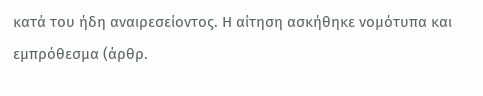κατά του ήδη αναιρεσείοντος. Η αίτηση ασκήθηκε νομότυπα και εμπρόθεσμα (άρθρ.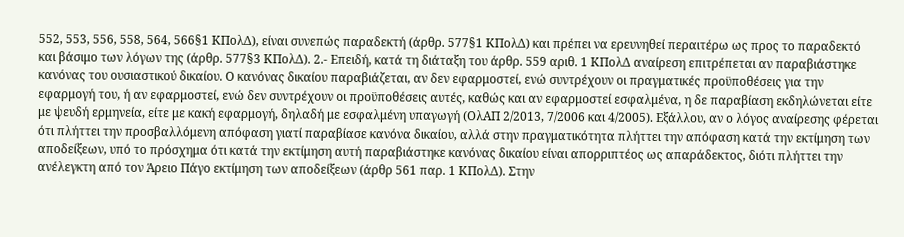552, 553, 556, 558, 564, 566§1 ΚΠολΔ), είναι συνεπώς παραδεκτή (άρθρ. 577§1 ΚΠολΔ) και πρέπει να ερευνηθεί περαιτέρω ως προς το παραδεκτό και βάσιμο των λόγων της (άρθρ. 577§3 ΚΠολΔ). 2.- Επειδή, κατά τη διάταξη του άρθρ. 559 αριθ. 1 ΚΠολΔ αναίρεση επιτρέπεται αν παραβιάστηκε κανόνας του ουσιαστικού δικαίου. Ο κανόνας δικαίου παραβιάζεται, αν δεν εφαρμοστεί, ενώ συντρέχουν οι πραγματικές προϋποθέσεις για την εφαρμογή του, ή αν εφαρμοστεί, ενώ δεν συντρέχουν οι προϋποθέσεις αυτές, καθώς και αν εφαρμοστεί εσφαλμένα, η δε παραβίαση εκδηλώνεται είτε με ψευδή ερμηνεία, είτε με κακή εφαρμογή, δηλαδή με εσφαλμένη υπαγωγή (ΟλΑΠ 2/2013, 7/2006 και 4/2005). Εξάλλου, αν ο λόγος αναίρεσης φέρεται ότι πλήττει την προσβαλλόμενη απόφαση γιατί παραβίασε κανόνα δικαίου, αλλά στην πραγματικότητα πλήττει την απόφαση κατά την εκτίμηση των αποδείξεων, υπό το πρόσχημα ότι κατά την εκτίμηση αυτή παραβιάστηκε κανόνας δικαίου είναι απορριπτέος ως απαράδεκτος, διότι πλήττει την ανέλεγκτη από τον Άρειο Πάγο εκτίμηση των αποδείξεων (άρθρ 561 παρ. 1 ΚΠολΔ). Στην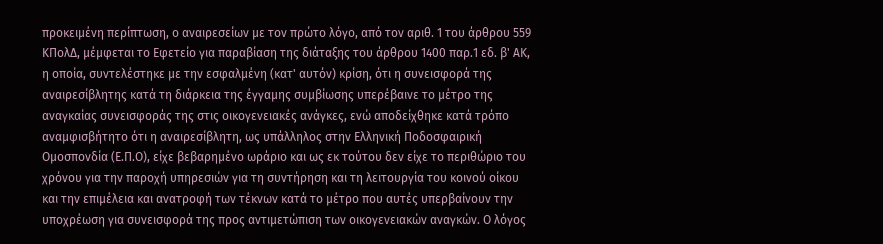προκειμένη περίπτωση, ο αναιρεσείων με τον πρώτο λόγο, από τον αριθ. 1 του άρθρου 559 ΚΠολΔ, μέμφεται το Εφετείο για παραβίαση της διάταξης του άρθρου 1400 παρ.1 εδ. β' ΑΚ, η οποία, συντελέστηκε με την εσφαλμένη (κατ' αυτόν) κρίση, ότι η συνεισφορά της αναιρεσίβλητης κατά τη διάρκεια της έγγαμης συμβίωσης υπερέβαινε το μέτρο της αναγκαίας συνεισφοράς της στις οικογενειακές ανάγκες, ενώ αποδείχθηκε κατά τρόπο αναμφισβήτητο ότι η αναιρεσίβλητη, ως υπάλληλος στην Ελληνική Ποδοσφαιρική Ομοσπονδία (Ε.Π.Ο), είχε βεβαρημένο ωράριο και ως εκ τούτου δεν είχε το περιθώριο του χρόνου για την παροχή υπηρεσιών για τη συντήρηση και τη λειτουργία του κοινού οίκου και την επιμέλεια και ανατροφή των τέκνων κατά το μέτρο που αυτές υπερβαίνουν την υποχρέωση για συνεισφορά της προς αντιμετώπιση των οικογενειακών αναγκών. Ο λόγος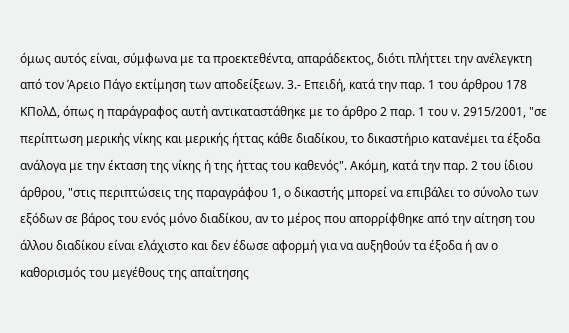όμως αυτός είναι, σύμφωνα με τα προεκτεθέντα, απαράδεκτος, διότι πλήττει την ανέλεγκτη από τον Άρειο Πάγο εκτίμηση των αποδείξεων. 3.- Επειδή, κατά την παρ. 1 του άρθρου 178 ΚΠολΔ, όπως η παράγραφος αυτή αντικαταστάθηκε με το άρθρο 2 παρ. 1 του ν. 2915/2001, "σε περίπτωση μερικής νίκης και μερικής ήττας κάθε διαδίκου, το δικαστήριο κατανέμει τα έξοδα ανάλογα με την έκταση της νίκης ή της ήττας του καθενός". Ακόμη, κατά την παρ. 2 του ίδιου άρθρου, "στις περιπτώσεις της παραγράφου 1, ο δικαστής μπορεί να επιβάλει το σύνολο των εξόδων σε βάρος του ενός μόνο διαδίκου, αν το μέρος που απορρίφθηκε από την αίτηση του άλλου διαδίκου είναι ελάχιστο και δεν έδωσε αφορμή για να αυξηθούν τα έξοδα ή αν ο καθορισμός του μεγέθους της απαίτησης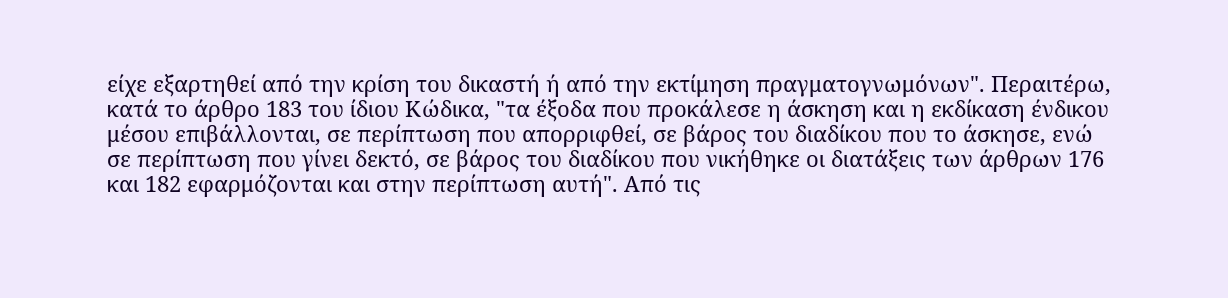είχε εξαρτηθεί από την κρίση του δικαστή ή από την εκτίμηση πραγματογνωμόνων". Περαιτέρω, κατά το άρθρο 183 του ίδιου Κώδικα, "τα έξοδα που προκάλεσε η άσκηση και η εκδίκαση ένδικου μέσου επιβάλλονται, σε περίπτωση που απορριφθεί, σε βάρος του διαδίκου που το άσκησε, ενώ σε περίπτωση που γίνει δεκτό, σε βάρος του διαδίκου που νικήθηκε οι διατάξεις των άρθρων 176 και 182 εφαρμόζονται και στην περίπτωση αυτή". Από τις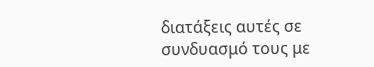διατάξεις αυτές σε συνδυασμό τους με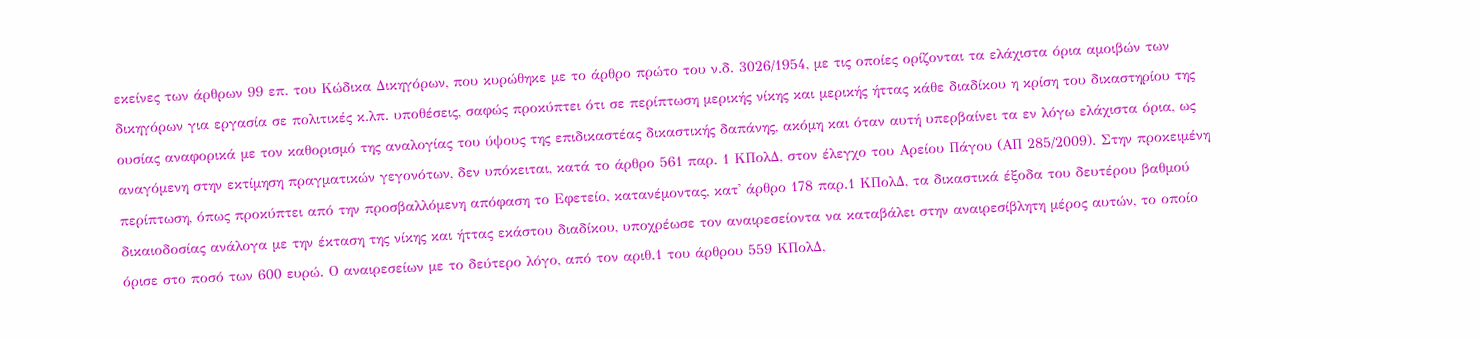εκείνες των άρθρων 99 επ. του Κώδικα Δικηγόρων, που κυρώθηκε με το άρθρο πρώτο του ν.δ. 3026/1954, με τις οποίες ορίζονται τα ελάχιστα όρια αμοιβών των δικηγόρων για εργασία σε πολιτικές κ.λπ. υποθέσεις, σαφώς προκύπτει ότι σε περίπτωση μερικής νίκης και μερικής ήττας κάθε διαδίκου η κρίση του δικαστηρίου της ουσίας αναφορικά με τον καθορισμό της αναλογίας του ύψους της επιδικαστέας δικαστικής δαπάνης, ακόμη και όταν αυτή υπερβαίνει τα εν λόγω ελάχιστα όρια, ως αναγόμενη στην εκτίμηση πραγματικών γεγονότων, δεν υπόκειται, κατά το άρθρο 561 παρ. 1 ΚΠολΔ, στον έλεγχο του Αρείου Πάγου (ΑΠ 285/2009). Στην προκειμένη περίπτωση, όπως προκύπτει από την προσβαλλόμενη απόφαση το Εφετείο, κατανέμοντας, κατ' άρθρο 178 παρ.1 ΚΠολΔ, τα δικαστικά έξοδα του δευτέρου βαθμού δικαιοδοσίας ανάλογα με την έκταση της νίκης και ήττας εκάστου διαδίκου, υποχρέωσε τον αναιρεσείοντα να καταβάλει στην αναιρεσίβλητη μέρος αυτών, το οποίο όρισε στο ποσό των 600 ευρώ. Ο αναιρεσείων με το δεύτερο λόγο, από τον αριθ.1 του άρθρου 559 ΚΠολΔ,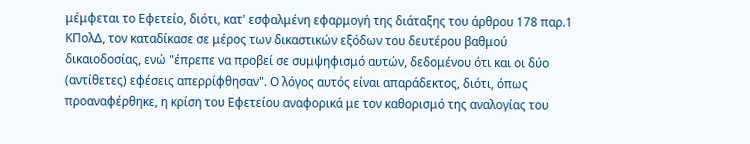μέμφεται το Εφετείο, διότι, κατ' εσφαλμένη εφαρμογή της διάταξης του άρθρου 178 παρ.1 ΚΠολΔ, τον καταδίκασε σε μέρος των δικαστικών εξόδων του δευτέρου βαθμού δικαιοδοσίας, ενώ "έπρεπε να προβεί σε συμψηφισμό αυτών, δεδομένου ότι και οι δύο (αντίθετες) εφέσεις απερρίφθησαν". Ο λόγος αυτός είναι απαράδεκτος, διότι, όπως προαναφέρθηκε, η κρίση του Εφετείου αναφορικά με τον καθορισμό της αναλογίας του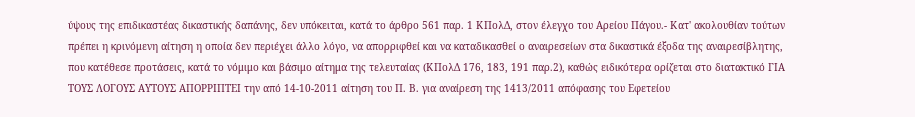ύψους της επιδικαστέας δικαστικής δαπάνης, δεν υπόκειται, κατά το άρθρο 561 παρ. 1 ΚΠολΔ, στον έλεγχο του Αρείου Πάγου.- Κατ' ακολουθίαν τούτων πρέπει η κρινόμενη αίτηση η οποία δεν περιέχει άλλο λόγο, να απορριφθεί και να καταδικασθεί ο αναιρεσείων στα δικαστικά έξοδα της αναιρεσίβλητης, που κατέθεσε προτάσεις, κατά το νόμιμο και βάσιμο αίτημα της τελευταίας (ΚΠολΔ 176, 183, 191 παρ.2), καθώς ειδικότερα ορίζεται στο διατακτικό ΓΙΑ ΤΟΥΣ ΛΟΓΟΥΣ ΑΥΤΟΥΣ ΑΠΟΡΡΙΠΤΕΙ την από 14-10-2011 αίτηση του Π. Β. για αναίρεση της 1413/2011 απόφασης του Εφετείου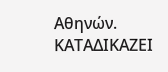Αθηνών. ΚΑΤΑΔΙΚΑΖΕΙ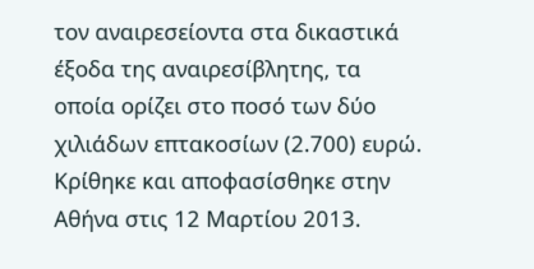τον αναιρεσείοντα στα δικαστικά έξοδα της αναιρεσίβλητης, τα οποία ορίζει στο ποσό των δύο χιλιάδων επτακοσίων (2.700) ευρώ. Κρίθηκε και αποφασίσθηκε στην Αθήνα στις 12 Μαρτίου 2013.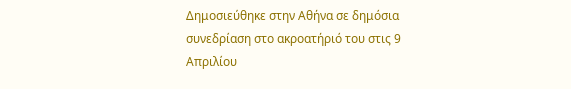Δημοσιεύθηκε στην Αθήνα σε δημόσια συνεδρίαση στο ακροατήριό του στις 9 Απριλίου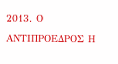2013. Ο ΑΝΤΙΠΡΟΕΔΡΟΣ Η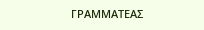ΓΡΑΜΜΑΤΕΑΣ